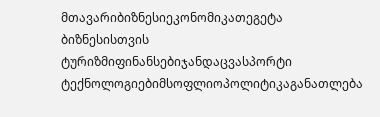მთავარიბიზნესიეკონომიკათეგეტა ბიზნესისთვის
ტურიზმიფინანსებიჯანდაცვასპორტი
ტექნოლოგიებიმსოფლიოპოლიტიკაგანათლება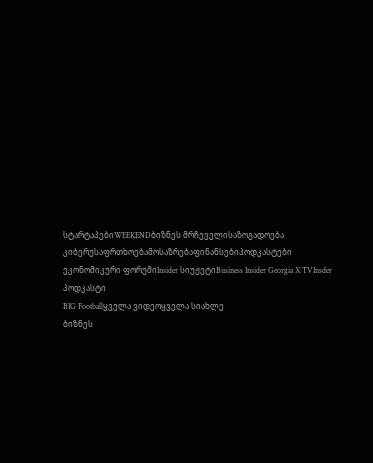სტარტაპებიWEEKENDბიზნეს მრჩეველისაზოგადოება
კიბერუსაფრთხოებამოსაზრებაფინანსებიპოდკასტები
ეკონომიკური ფორუმიInsider სიუჟეტიBusiness Insider Georgia X TVInsder პოდკასტი
BIG Footballყველა ვიდეოყველა სიახლე
ბიზნეს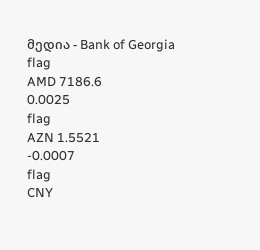მედია - Bank of Georgia
flag
AMD 7186.6
0.0025
flag
AZN 1.5521
-0.0007
flag
CNY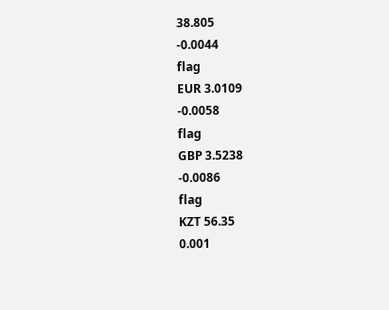38.805
-0.0044
flag
EUR 3.0109
-0.0058
flag
GBP 3.5238
-0.0086
flag
KZT 56.35
0.001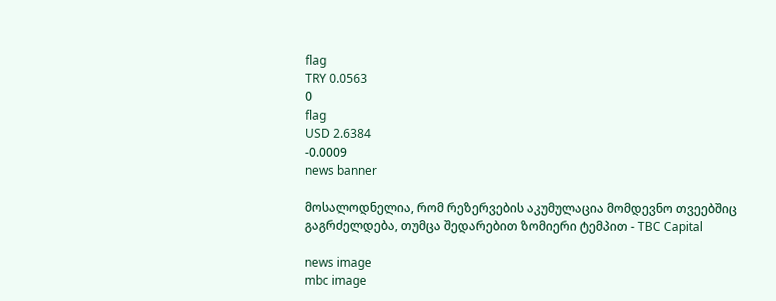flag
TRY 0.0563
0
flag
USD 2.6384
-0.0009
news banner

მოსალოდნელია, რომ რეზერვების აკუმულაცია მომდევნო თვეებშიც გაგრძელდება, თუმცა შედარებით ზომიერი ტემპით - TBC Capital

news image
mbc image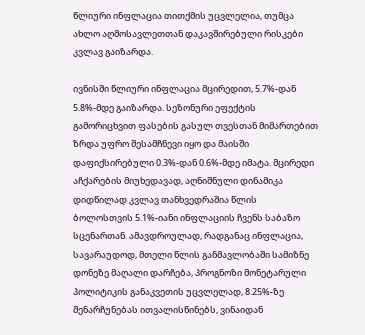წლიური ინფლაცია თითქმის უცვლელია, თუმცა ახლო აღმოსავლეთთან დაკავშირებული რისკები კვლავ გაიზარდა.

ივნისში წლიური ინფლაცია მცირედით, 5.7%-დან 5.8%-მდე გაიზარდა. სეზონური ეფექტის გამორიცხვით ფასების გასულ თვესთან მიმართებით ზრდა უფრო შესამჩნევი იყო და მაისში დაფიქსირებული 0.3%-დან 0.6%-მდე იმატა. მცირედი აჩქარების მიუხედავად, აღნიშნული დინამიკა დიდწილად კვლავ თანხვედრაშია წლის ბოლოსთვის 5.1%-იანი ინფლაციის ჩვენს საბაზო სცენართან. ამავდროულად, რადგანაც ინფლაცია, სავარაუდოდ, მთელი წლის განმავლობაში სამიზნე დონეზე მაღალი დარჩება, პროგნოზი მონეტარული პოლიტიკის განაკვეთის უცვლელად, 8.25%-ზე შენარჩუნებას ითვალისწინებს, ვინაიდან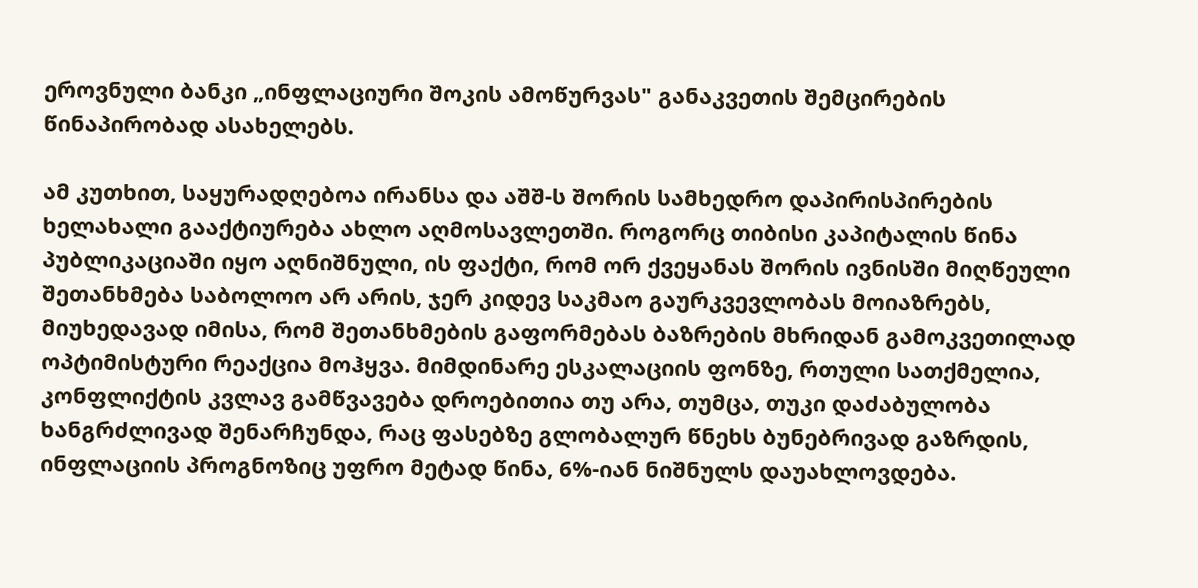ეროვნული ბანკი „ინფლაციური შოკის ამოწურვას" განაკვეთის შემცირების წინაპირობად ასახელებს.

ამ კუთხით, საყურადღებოა ირანსა და აშშ-ს შორის სამხედრო დაპირისპირების ხელახალი გააქტიურება ახლო აღმოსავლეთში. როგორც თიბისი კაპიტალის წინა პუბლიკაციაში იყო აღნიშნული, ის ფაქტი, რომ ორ ქვეყანას შორის ივნისში მიღწეული შეთანხმება საბოლოო არ არის, ჯერ კიდევ საკმაო გაურკვევლობას მოიაზრებს, მიუხედავად იმისა, რომ შეთანხმების გაფორმებას ბაზრების მხრიდან გამოკვეთილად ოპტიმისტური რეაქცია მოჰყვა. მიმდინარე ესკალაციის ფონზე, რთული სათქმელია, კონფლიქტის კვლავ გამწვავება დროებითია თუ არა, თუმცა, თუკი დაძაბულობა ხანგრძლივად შენარჩუნდა, რაც ფასებზე გლობალურ წნეხს ბუნებრივად გაზრდის, ინფლაციის პროგნოზიც უფრო მეტად წინა, 6%-იან ნიშნულს დაუახლოვდება.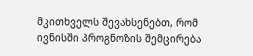მკითხველს შევახსენებთ, რომ ივნისში პროგნოზის შემცირება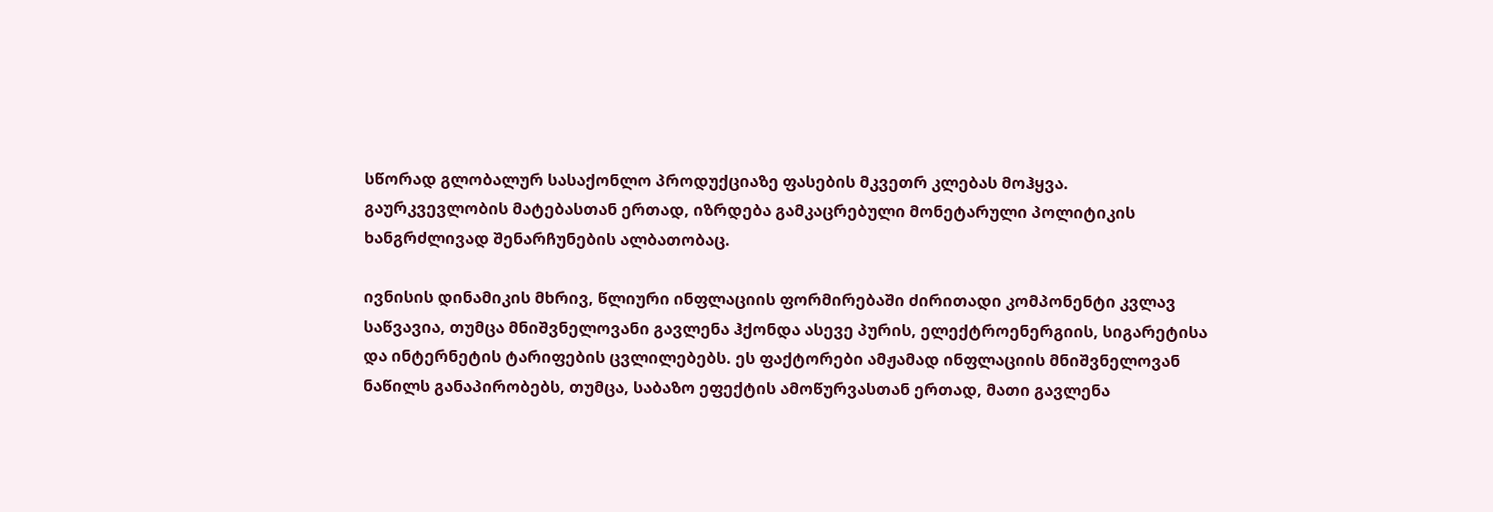სწორად გლობალურ სასაქონლო პროდუქციაზე ფასების მკვეთრ კლებას მოჰყვა. გაურკვევლობის მატებასთან ერთად, იზრდება გამკაცრებული მონეტარული პოლიტიკის ხანგრძლივად შენარჩუნების ალბათობაც.

ივნისის დინამიკის მხრივ, წლიური ინფლაციის ფორმირებაში ძირითადი კომპონენტი კვლავ საწვავია, თუმცა მნიშვნელოვანი გავლენა ჰქონდა ასევე პურის, ელექტროენერგიის, სიგარეტისა და ინტერნეტის ტარიფების ცვლილებებს. ეს ფაქტორები ამჟამად ინფლაციის მნიშვნელოვან ნაწილს განაპირობებს, თუმცა, საბაზო ეფექტის ამოწურვასთან ერთად, მათი გავლენა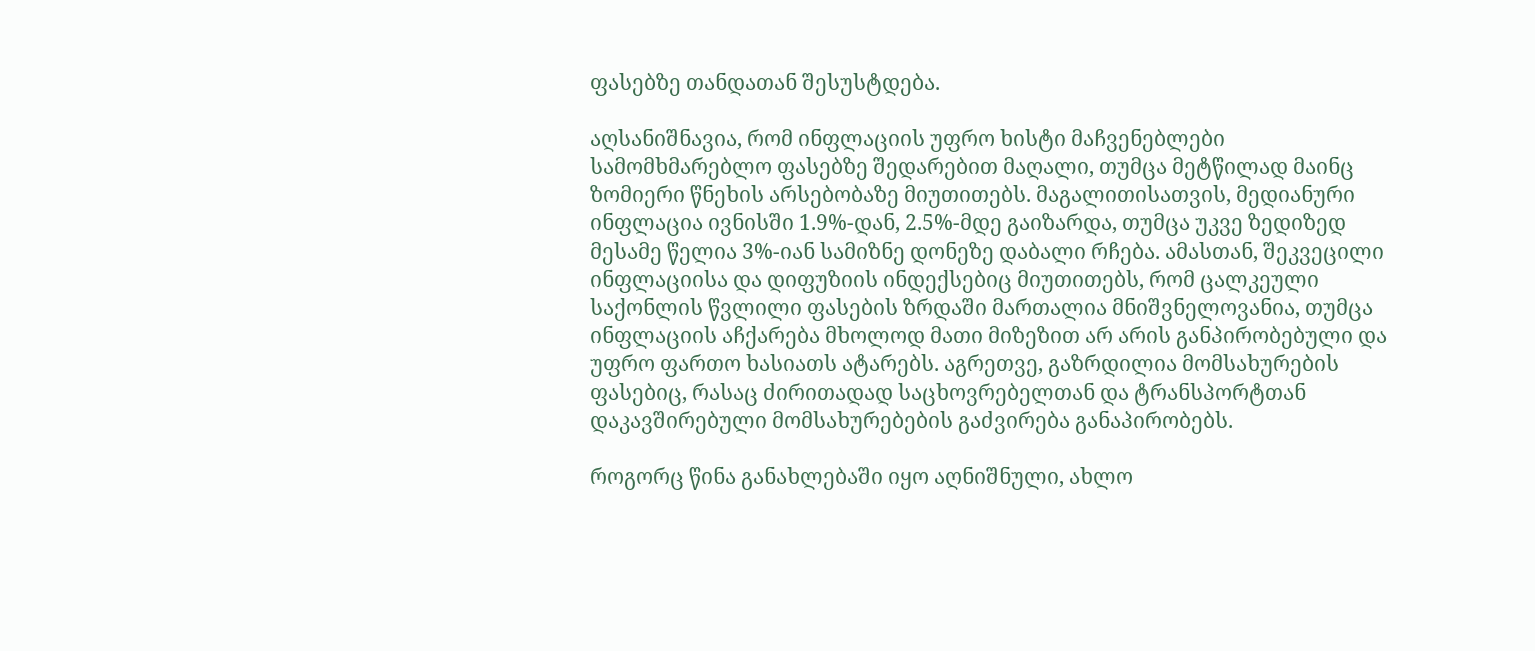ფასებზე თანდათან შესუსტდება.

აღსანიშნავია, რომ ინფლაციის უფრო ხისტი მაჩვენებლები სამომხმარებლო ფასებზე შედარებით მაღალი, თუმცა მეტწილად მაინც ზომიერი წნეხის არსებობაზე მიუთითებს. მაგალითისათვის, მედიანური ინფლაცია ივნისში 1.9%-დან, 2.5%-მდე გაიზარდა, თუმცა უკვე ზედიზედ მესამე წელია 3%-იან სამიზნე დონეზე დაბალი რჩება. ამასთან, შეკვეცილი ინფლაციისა და დიფუზიის ინდექსებიც მიუთითებს, რომ ცალკეული საქონლის წვლილი ფასების ზრდაში მართალია მნიშვნელოვანია, თუმცა ინფლაციის აჩქარება მხოლოდ მათი მიზეზით არ არის განპირობებული და უფრო ფართო ხასიათს ატარებს. აგრეთვე, გაზრდილია მომსახურების ფასებიც, რასაც ძირითადად საცხოვრებელთან და ტრანსპორტთან დაკავშირებული მომსახურებების გაძვირება განაპირობებს.

როგორც წინა განახლებაში იყო აღნიშნული, ახლო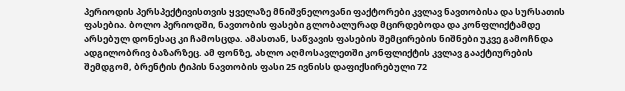პერიოდის პერსპექტივისთვის ყველაზე მნიშვნელოვანი ფაქტორები კვლავ ნავთობისა და სურსათის ფასებია. ბოლო პერიოდში, ნავთობის ფასები გლობალურად მცირდებოდა და კონფლიქტამდე არსებულ დონესაც კი ჩამოსცდა. ამასთან, საწვავის ფასების შემცირების ნიშნები უკვე გამოჩნდა ადგილობრივ ბაზარზეც. ამ ფონზე, ახლო აღმოსავლეთში კონფლიქტის კვლავ გააქტიურების შემდგომ, ბრენტის ტიპის ნავთობის ფასი 25 ივნისს დაფიქსირებული 72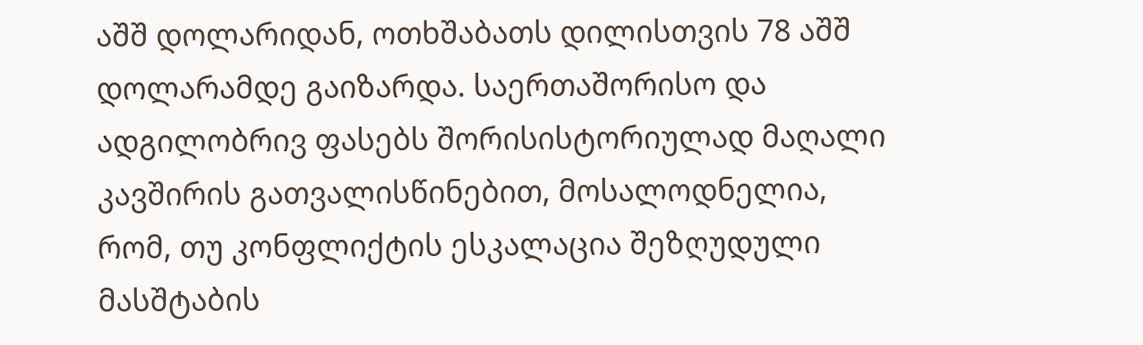აშშ დოლარიდან, ოთხშაბათს დილისთვის 78 აშშ დოლარამდე გაიზარდა. საერთაშორისო და ადგილობრივ ფასებს შორისისტორიულად მაღალი კავშირის გათვალისწინებით, მოსალოდნელია, რომ, თუ კონფლიქტის ესკალაცია შეზღუდული მასშტაბის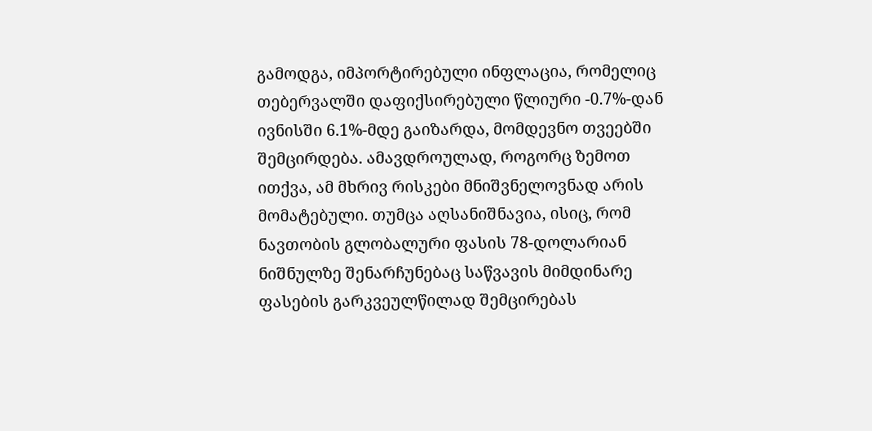გამოდგა, იმპორტირებული ინფლაცია, რომელიც თებერვალში დაფიქსირებული წლიური -0.7%-დან ივნისში 6.1%-მდე გაიზარდა, მომდევნო თვეებში შემცირდება. ამავდროულად, როგორც ზემოთ ითქვა, ამ მხრივ რისკები მნიშვნელოვნად არის მომატებული. თუმცა აღსანიშნავია, ისიც, რომ ნავთობის გლობალური ფასის 78-დოლარიან ნიშნულზე შენარჩუნებაც საწვავის მიმდინარე ფასების გარკვეულწილად შემცირებას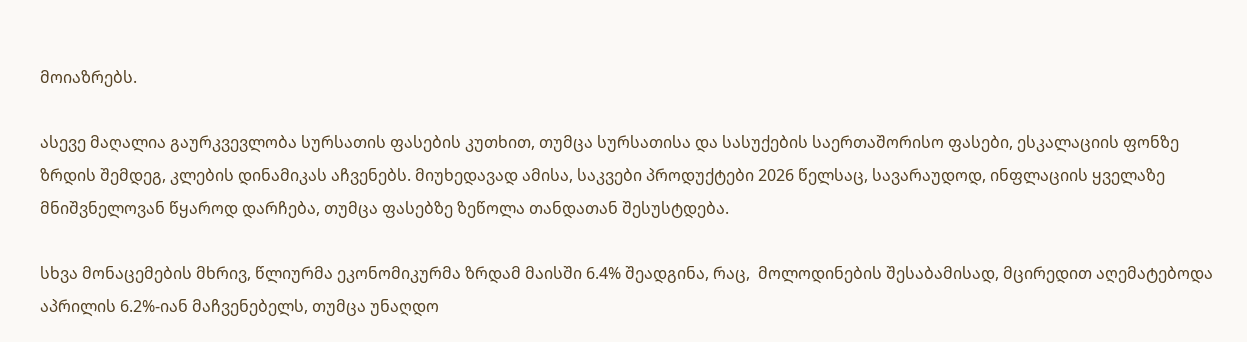მოიაზრებს.

ასევე მაღალია გაურკვევლობა სურსათის ფასების კუთხით, თუმცა სურსათისა და სასუქების საერთაშორისო ფასები, ესკალაციის ფონზე ზრდის შემდეგ, კლების დინამიკას აჩვენებს. მიუხედავად ამისა, საკვები პროდუქტები 2026 წელსაც, სავარაუდოდ, ინფლაციის ყველაზე მნიშვნელოვან წყაროდ დარჩება, თუმცა ფასებზე ზეწოლა თანდათან შესუსტდება.

სხვა მონაცემების მხრივ, წლიურმა ეკონომიკურმა ზრდამ მაისში 6.4% შეადგინა, რაც,  მოლოდინების შესაბამისად, მცირედით აღემატებოდა აპრილის 6.2%-იან მაჩვენებელს, თუმცა უნაღდო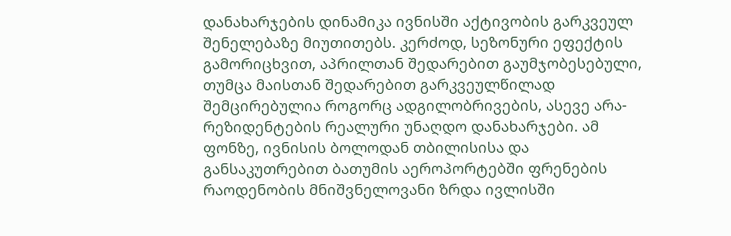დანახარჯების დინამიკა ივნისში აქტივობის გარკვეულ შენელებაზე მიუთითებს. კერძოდ, სეზონური ეფექტის გამორიცხვით, აპრილთან შედარებით გაუმჯობესებული, თუმცა მაისთან შედარებით გარკვეულწილად შემცირებულია როგორც ადგილობრივების, ასევე არა-რეზიდენტების რეალური უნაღდო დანახარჯები. ამ ფონზე, ივნისის ბოლოდან თბილისისა და განსაკუთრებით ბათუმის აეროპორტებში ფრენების რაოდენობის მნიშვნელოვანი ზრდა ივლისში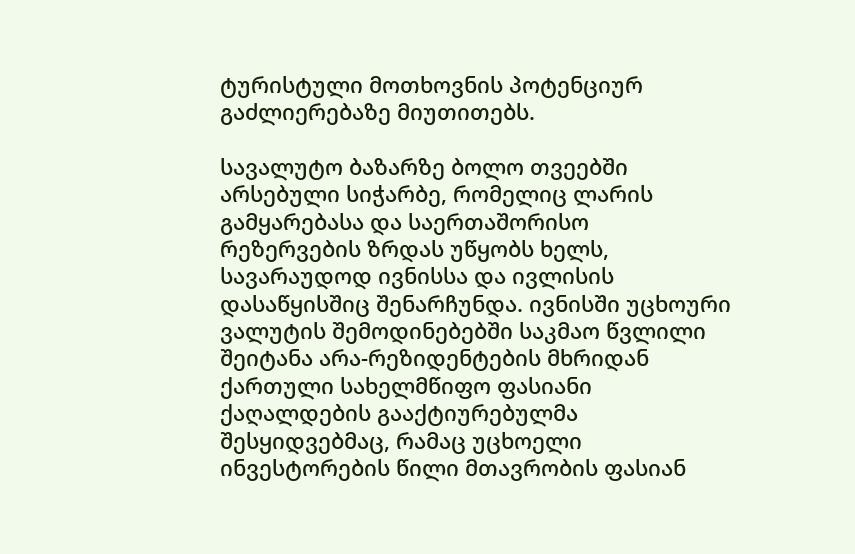ტურისტული მოთხოვნის პოტენციურ გაძლიერებაზე მიუთითებს.

სავალუტო ბაზარზე ბოლო თვეებში არსებული სიჭარბე, რომელიც ლარის გამყარებასა და საერთაშორისო რეზერვების ზრდას უწყობს ხელს, სავარაუდოდ ივნისსა და ივლისის დასაწყისშიც შენარჩუნდა. ივნისში უცხოური ვალუტის შემოდინებებში საკმაო წვლილი შეიტანა არა-რეზიდენტების მხრიდან ქართული სახელმწიფო ფასიანი ქაღალდების გააქტიურებულმა შესყიდვებმაც, რამაც უცხოელი ინვესტორების წილი მთავრობის ფასიან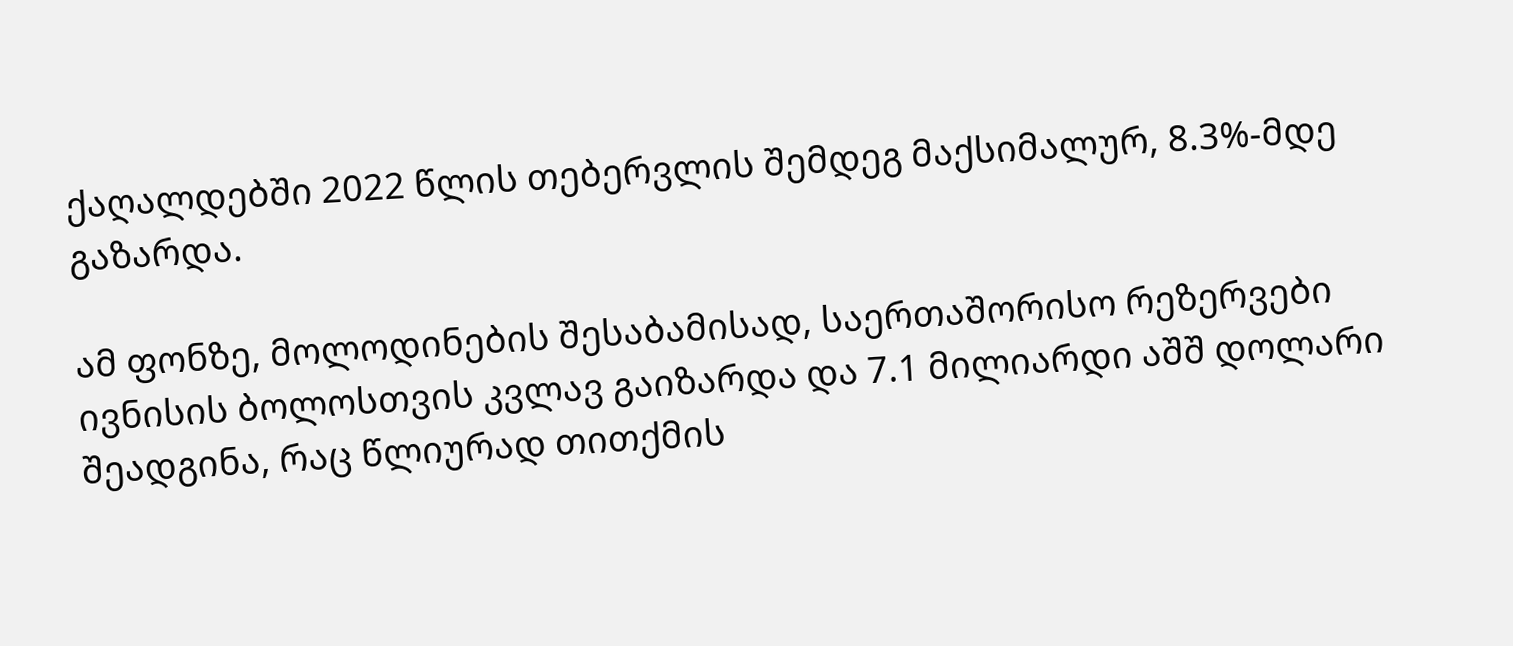ქაღალდებში 2022 წლის თებერვლის შემდეგ მაქსიმალურ, 8.3%-მდე გაზარდა.

ამ ფონზე, მოლოდინების შესაბამისად, საერთაშორისო რეზერვები ივნისის ბოლოსთვის კვლავ გაიზარდა და 7.1 მილიარდი აშშ დოლარი შეადგინა, რაც წლიურად თითქმის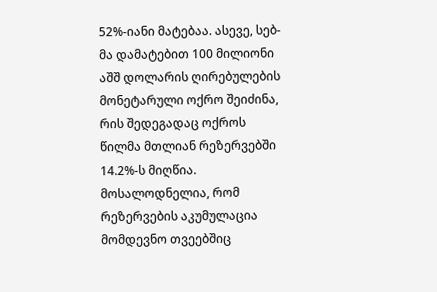52%-იანი მატებაა. ასევე, სებ-მა დამატებით 100 მილიონი აშშ დოლარის ღირებულების მონეტარული ოქრო შეიძინა, რის შედეგადაც ოქროს წილმა მთლიან რეზერვებში 14.2%-ს მიღწია. მოსალოდნელია, რომ რეზერვების აკუმულაცია მომდევნო თვეებშიც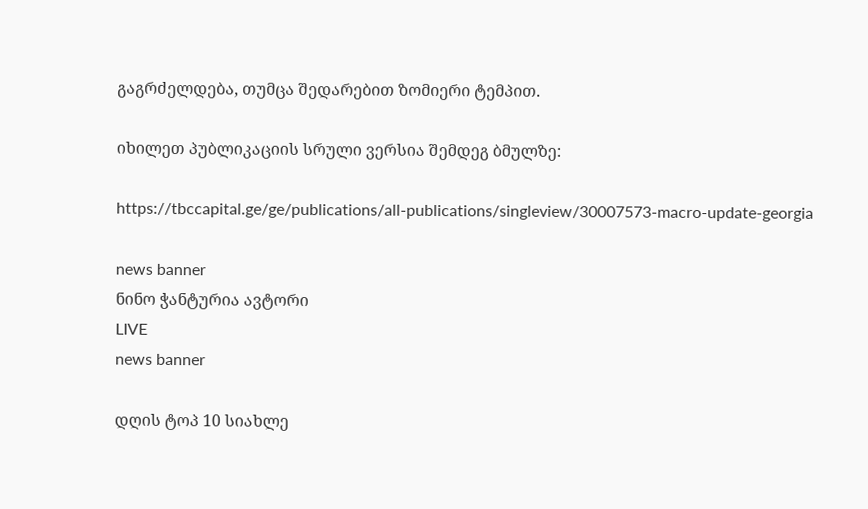გაგრძელდება, თუმცა შედარებით ზომიერი ტემპით.

იხილეთ პუბლიკაციის სრული ვერსია შემდეგ ბმულზე:

https://tbccapital.ge/ge/publications/all-publications/singleview/30007573-macro-update-georgia

news banner
ნინო ჭანტურია ავტორი
LIVE
news banner

დღის ტოპ 10 სიახლე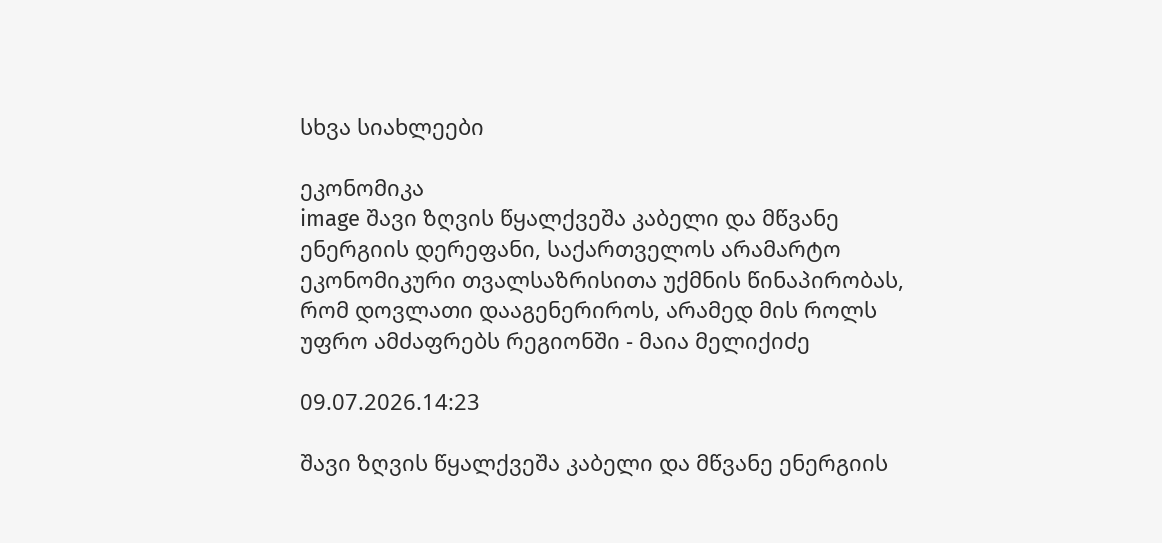სხვა სიახლეები

ეკონომიკა
image შავი ზღვის წყალქვეშა კაბელი და მწვანე ენერგიის დერეფანი, საქართველოს არამარტო ეკონომიკური თვალსაზრისითა უქმნის წინაპირობას, რომ დოვლათი დააგენერიროს, არამედ მის როლს უფრო ამძაფრებს რეგიონში - მაია მელიქიძე

09.07.2026.14:23

შავი ზღვის წყალქვეშა კაბელი და მწვანე ენერგიის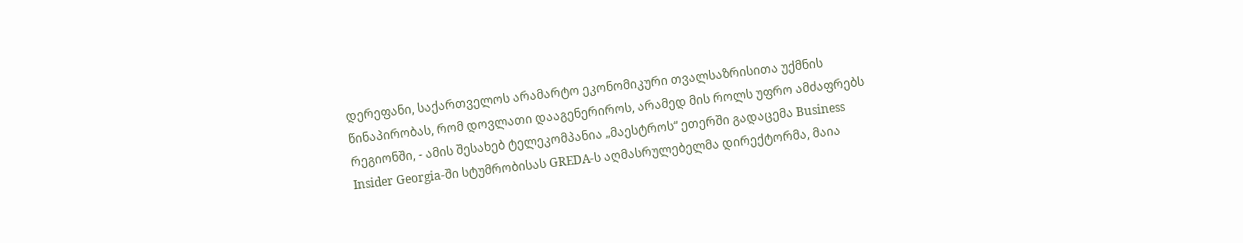დერეფანი, საქართველოს არამარტო ეკონომიკური თვალსაზრისითა უქმნის წინაპირობას, რომ დოვლათი დააგენერიროს, არამედ მის როლს უფრო ამძაფრებს რეგიონში, - ამის შესახებ ტელეკომპანია „მაესტროს“ ეთერში გადაცემა Business Insider Georgia-ში სტუმრობისას GREDA-ს აღმასრულებელმა დირექტორმა, მაია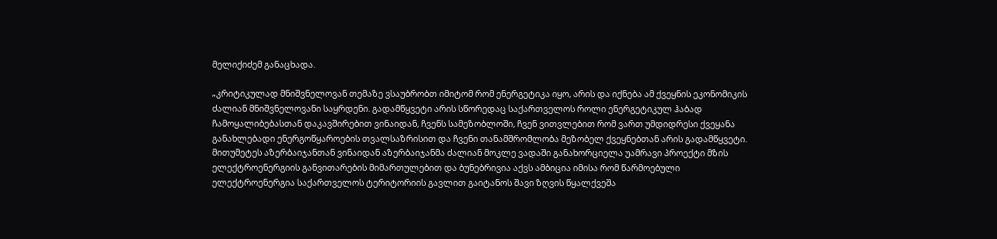მელიქიძემ განაცხადა.

„კრიტიკულად მნიშვნელოვან თემაზე ვსაუბრობთ იმიტომ რომ ენერგეტიკა იყო, არის და იქნება ამ ქვეყნის ეკონომიკის ძალიან მნიშვნელოვანი საყრდენი. გადამწყვეტი არის სწორედაც საქართველოს როლი ენერგეტიკულ ჰაბად ჩამოყალიბებასთან დაკავშირებით ვინაიდან, ჩვენს სამეზობლოში, ჩვენ ვითვლებით რომ ვართ უმდიდრესი ქვეყანა განახლებადი ენერგოწყაროების თვალსაზრისით და ჩვენი თანამშრომლობა მეზობელ ქვეყნებთან არის გადამწყვეტი. მითუმეტეს აზერბაიჯანთან ვინაიდან აზერბაიჯანმა ძალიან მოკლე ვადაში განახორციელა უამრავი პროექტი მზის ელექტროენერგიის განვითარების მიმართულებით და ბუნებრივია აქვს ამბიცია იმისა რომ წარმოებული ელექტროენერგია საქართველოს ტერიტორიის გავლით გაიტანოს შავი ზღვის წყალქვეშა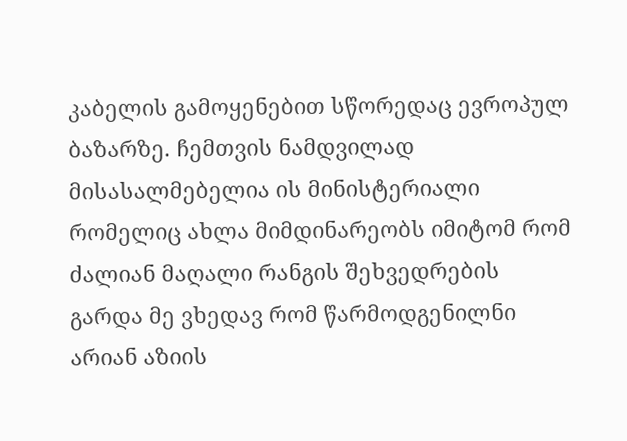კაბელის გამოყენებით სწორედაც ევროპულ ბაზარზე. ჩემთვის ნამდვილად მისასალმებელია ის მინისტერიალი რომელიც ახლა მიმდინარეობს იმიტომ რომ ძალიან მაღალი რანგის შეხვედრების გარდა მე ვხედავ რომ წარმოდგენილნი არიან აზიის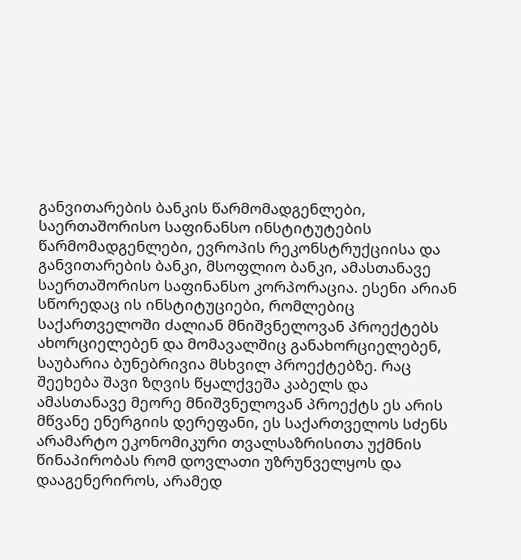განვითარების ბანკის წარმომადგენლები, საერთაშორისო საფინანსო ინსტიტუტების წარმომადგენლები, ევროპის რეკონსტრუქციისა და განვითარების ბანკი, მსოფლიო ბანკი, ამასთანავე საერთაშორისო საფინანსო კორპორაცია. ესენი არიან სწორედაც ის ინსტიტუციები, რომლებიც საქართველოში ძალიან მნიშვნელოვან პროექტებს ახორციელებენ და მომავალშიც განახორციელებენ, საუბარია ბუნებრივია მსხვილ პროექტებზე. რაც შეეხება შავი ზღვის წყალქვეშა კაბელს და ამასთანავე მეორე მნიშვნელოვან პროექტს ეს არის მწვანე ენერგიის დერეფანი, ეს საქართველოს სძენს არამარტო ეკონომიკური თვალსაზრისითა უქმნის წინაპირობას რომ დოვლათი უზრუნველყოს და დააგენერიროს, არამედ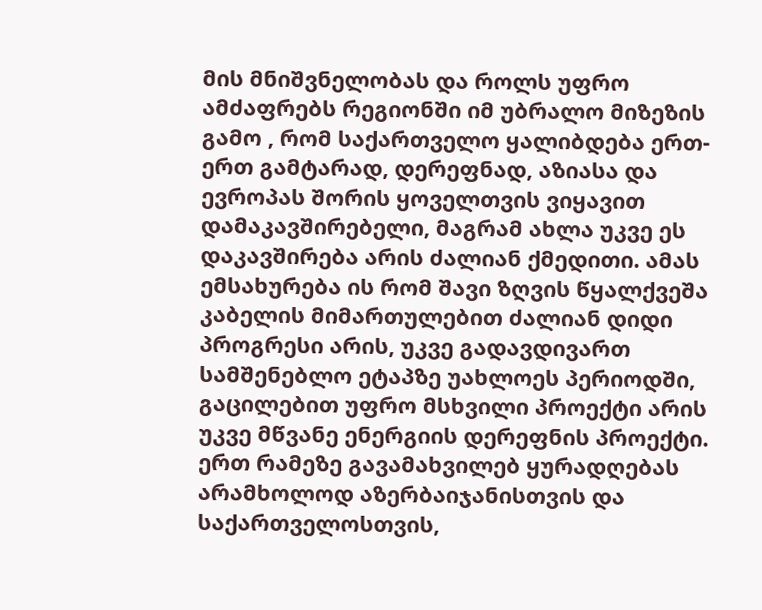მის მნიშვნელობას და როლს უფრო ამძაფრებს რეგიონში იმ უბრალო მიზეზის გამო , რომ საქართველო ყალიბდება ერთ-ერთ გამტარად, დერეფნად, აზიასა და ევროპას შორის ყოველთვის ვიყავით დამაკავშირებელი, მაგრამ ახლა უკვე ეს დაკავშირება არის ძალიან ქმედითი. ამას ემსახურება ის რომ შავი ზღვის წყალქვეშა კაბელის მიმართულებით ძალიან დიდი პროგრესი არის, უკვე გადავდივართ სამშენებლო ეტაპზე უახლოეს პერიოდში, გაცილებით უფრო მსხვილი პროექტი არის უკვე მწვანე ენერგიის დერეფნის პროექტი. ერთ რამეზე გავამახვილებ ყურადღებას არამხოლოდ აზერბაიჯანისთვის და საქართველოსთვის,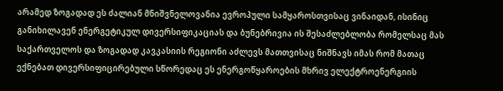არამედ ზოგადად ეს ძალიან მნიშვნელოვანია ევროპული სამყაროსთვისაც ვინაიდან, ისინიც განიხილავენ ენერგეტიკულ დივერსიფიკაციას და ბუნებრივია ის შესაძლებლობა რომელსაც მას საქართველოს და ზოგადად კავკასიის რეგიონი აძლევს მათთვისაც ნიშნავს იმას რომ მათაც ექნებათ დივერსიფიცირებული სწორედაც ეს ენერგოწყაროების მხრივ ელექტროენერგიის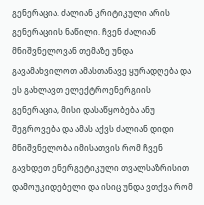გენერაცია. ძალიან კრიტიკული არის გენერაციის ნაწილი. ჩვენ ძალიან მნიშვნელოვან თემაზე უნდა გავამახვილოთ ამასთანავე ყურადღება და ეს გახლავთ ელექტროენერგიის გენერაცია, მისი დასაწყობება ანუ შეგროვება და ამას აქვს ძალიან დიდი მნიშვნელობა იმისათვის რომ ჩვენ გავხდეთ ენერგეტიკული თვალსაზრისით დამოუკიდებელი და ისიც უნდა ვთქვა რომ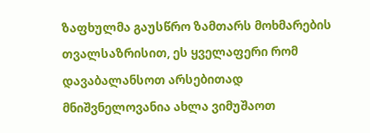ზაფხულმა გაუსწრო ზამთარს მოხმარების თვალსაზრისით, ეს ყველაფერი რომ დავაბალანსოთ არსებითად მნიშვნელოვანია ახლა ვიმუშაოთ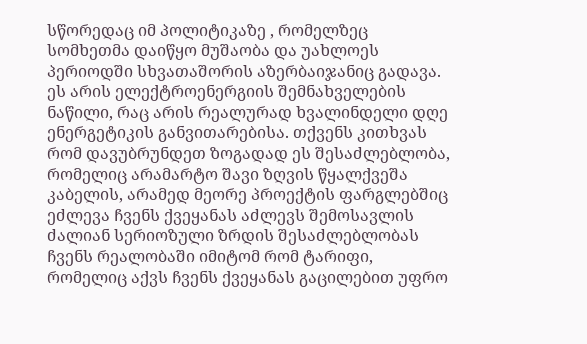სწორედაც იმ პოლიტიკაზე , რომელზეც სომხეთმა დაიწყო მუშაობა და უახლოეს პერიოდში სხვათაშორის აზერბაიჯანიც გადავა. ეს არის ელექტროენერგიის შემნახველების ნაწილი, რაც არის რეალურად ხვალინდელი დღე ენერგეტიკის განვითარებისა. თქვენს კითხვას რომ დავუბრუნდეთ ზოგადად ეს შესაძლებლობა, რომელიც არამარტო შავი ზღვის წყალქვეშა კაბელის, არამედ მეორე პროექტის ფარგლებშიც ეძლევა ჩვენს ქვეყანას აძლევს შემოსავლის ძალიან სერიოზული ზრდის შესაძლებლობას ჩვენს რეალობაში იმიტომ რომ ტარიფი, რომელიც აქვს ჩვენს ქვეყანას გაცილებით უფრო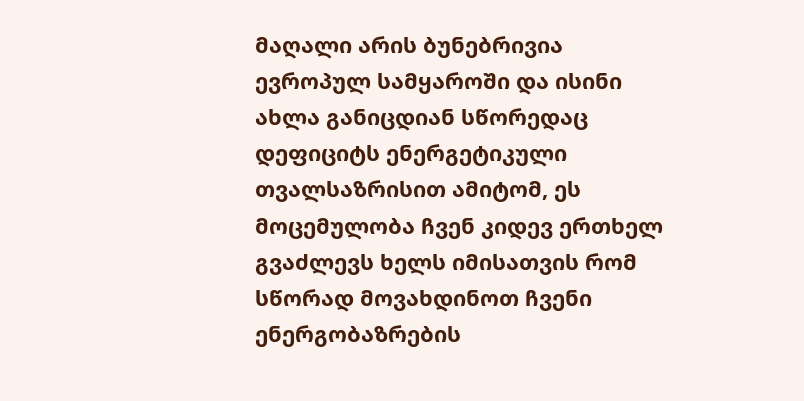მაღალი არის ბუნებრივია ევროპულ სამყაროში და ისინი ახლა განიცდიან სწორედაც დეფიციტს ენერგეტიკული თვალსაზრისით ამიტომ, ეს მოცემულობა ჩვენ კიდევ ერთხელ გვაძლევს ხელს იმისათვის რომ სწორად მოვახდინოთ ჩვენი ენერგობაზრების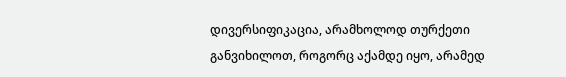დივერსიფიკაცია, არამხოლოდ თურქეთი განვიხილოთ, როგორც აქამდე იყო, არამედ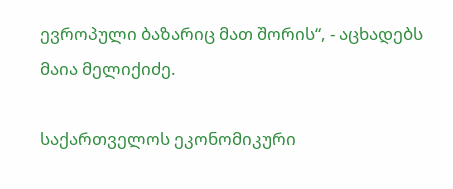ევროპული ბაზარიც მათ შორის“, - აცხადებს მაია მელიქიძე.

საქართველოს ეკონომიკური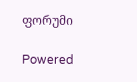ფორუმი

Powered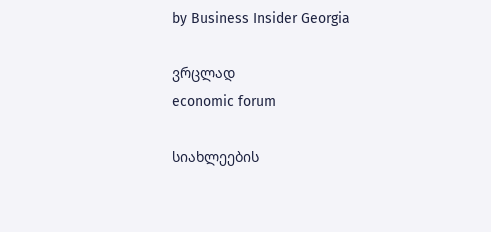by Business Insider Georgia

ვრცლად
economic forum

სიახლეების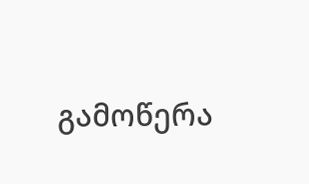გამოწერა